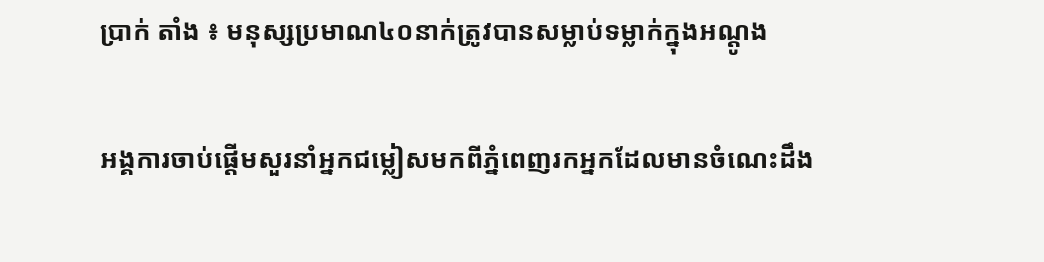ប្រាក់ តាំង ៖ មនុស្សប្រមាណ៤០នាក់ត្រូវបានសម្លាប់ទម្លាក់ក្នុងអណ្តូង

អង្គការចាប់ផ្តើមសួរនាំអ្នកជម្លៀសមកពីភ្នំពេញរកអ្នកដែលមានចំណេះដឹង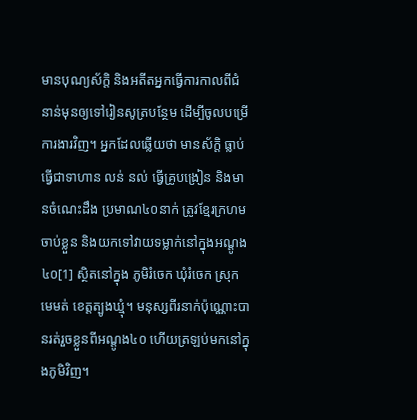មានបុណ្យស័ក្តិ និងអតីតអ្នកធ្វើការកាលពីជំនាន់មុនឲ្យទៅរៀនសូត្របន្ថែម ដើម្បីចូលបម្រើការងារវិញ។ អ្នកដែលឆ្លើយថា មានស័ក្តិ ធ្លាប់ធ្វើជាទាហាន លន់ នល់ ធ្វើគ្រូបង្រៀន និងមានចំណេះដឹង ប្រមាណ៤០នាក់ ត្រូវខ្មែរក្រហមចាប់ខ្លួន និងយកទៅវាយទម្លាក់នៅក្នុងអណ្តូង៤០[1] ស្ថិតនៅក្នុង ភូមិរំចេក ឃុំរំចេក ស្រុកមេមត់ ខេត្តត្បូងឃ្មុំ។ មនុស្សពីរនាក់ប៉ុណ្ណោះបានរត់រួចខ្លួនពីអណ្តូង៤០ ហើយត្រឡប់មកនៅក្នុងភូមិវិញ។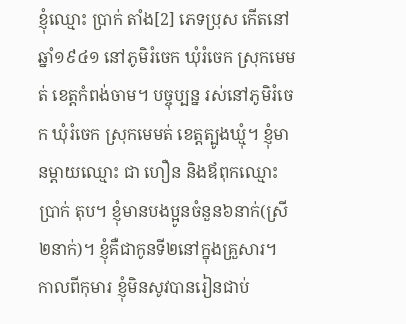ខ្ញុំឈ្មោះ ប្រាក់ តាំង[2] ភេទប្រុស កើតនៅឆ្នាំ១៩៤១ នៅភូមិរំចេក ឃុំរំចេក ស្រុកមេមត់ ខេត្តកំពង់ចាម។ បច្ចុប្បន្ន រស់នៅភូមិរំចេក ឃុំរំចេក ស្រុកមេមត់ ខេត្តត្បូងឃ្មុំ។ ខ្ញុំមានម្តាយឈ្មោះ ជា ហឿន និងឪពុកឈ្មោះ ប្រាក់ តុប។ ខ្ញុំមានបងប្អូនចំនួន៦នាក់(ស្រី២នាក់)។ ខ្ញុំគឺជាកូនទី២នៅក្នុងគ្រួសារ។
កាលពីកុមារ ខ្ញុំមិនសូវបានរៀនជាប់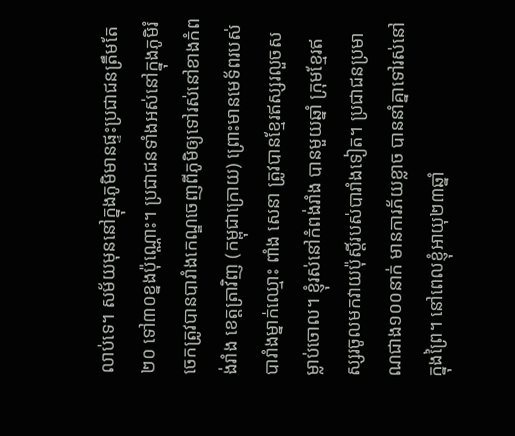លាប់ទេ។ សម័យមុននៅក្នុងភូមិមានផ្ទះប្រជាជនត្រឹមតែ២០ ទៅ៣០ខ្នងប៉ុណ្ណោះ។ ប្រជាជនទាំងអស់នៅក្នុងភូមិរំចេកត្រូវបានបារាំងកេណ្ឌចេញពីភូមិឲ្យទៅរស់នៅខាងកំពង់រាំង ខេត្តត្រាវិញ (កម្ពុជាក្រោយ) ព្រោះមានមេទ័ពរបស់បារាំងម្នាក់ឈ្មោះ ពាំង សេនា ត្រូវបានខ្មែរឥស្សរលួចសម្លាប់ចោល។ ខ្ញុំរស់នៅកំពង់រាំង បានមួយឆ្នាំ ក្រុមខ្មែរឥស្សរចូលមកវាយប៉ុស្តិ៍របស់បារាំងទៀត។ ប្រជាជនប្រមាណជាង១០០នាក់ មានការភ័យខ្លាច បាននាំគ្នាទៅរស់នៅក្នុងព្រៃ។ នៅពេលខ្ញុំអាយុ២៣ឆ្នាំ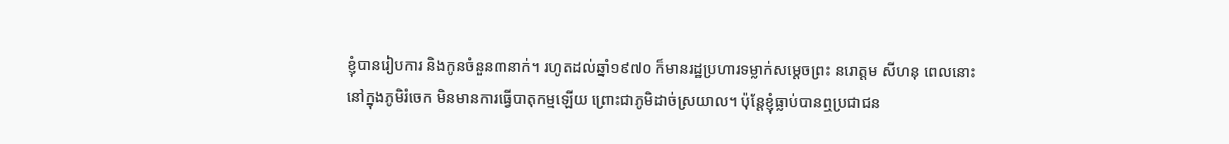ខ្ញុំបានរៀបការ និងកូនចំនួន៣នាក់។ រហូតដល់ឆ្នាំ១៩៧០ ក៏មានរដ្ឋប្រហារទម្លាក់សម្តេចព្រះ នរោត្តម សីហនុ ពេលនោះនៅក្នុងភូមិរំចេក មិនមានការធ្វើបាតុកម្មឡើយ ព្រោះជាភូមិដាច់ស្រយាល។ ប៉ុន្តែខ្ញុំធ្លាប់បានឮប្រជាជន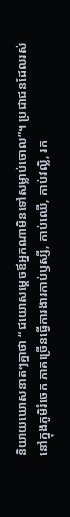និយាយឃោសនាតៗគ្នាថា “ជយោសម្តេចឪអ្នកណាមិនទៅសម្លាប់ចោល”។ ប្រជាជនដែលរស់នៅក្នុងភូមិរំចេក ភាគច្រើនធ្វើការងារកាប់ឫស្សី, កាប់ឈើ, កាប់វល្លិ, រក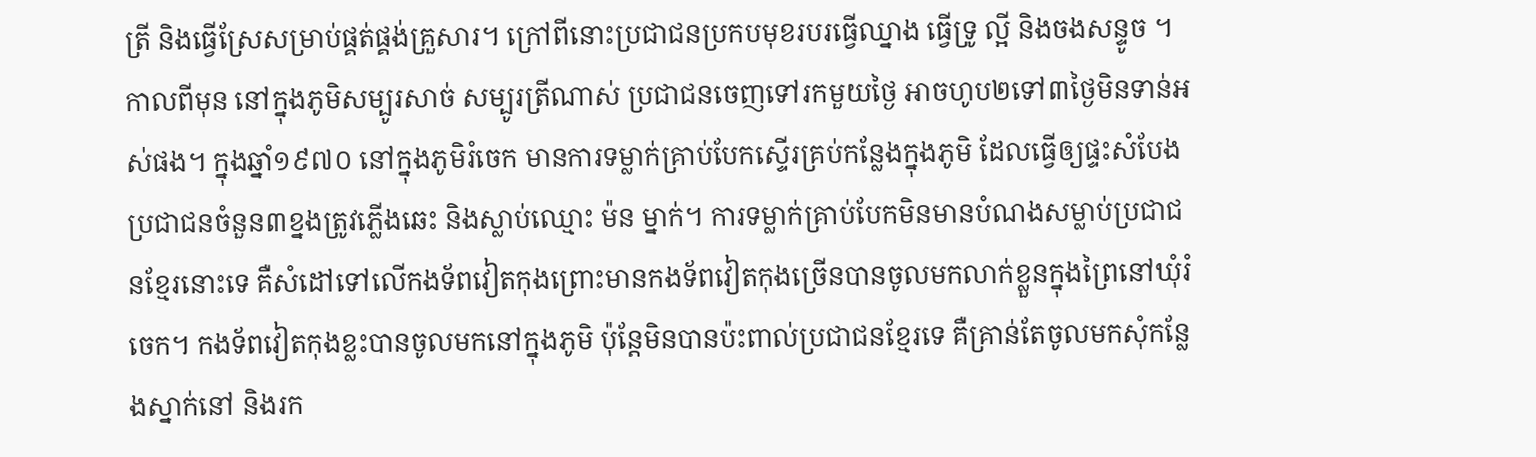ត្រី និងធ្វើស្រែសម្រាប់ផ្គត់ផ្គង់គ្រួសារ។ ក្រៅពីនោះប្រជាជនប្រកបមុខរបរធ្វើឈ្នាង ធ្វើទ្រូ ល្អី និងចងសន្ទូច ។ កាលពីមុន នៅក្នុងភូមិសម្បូរសាច់ សម្បូរត្រីណាស់ ប្រជាជនចេញទៅរកមួយថ្ងៃ អាចហូប២ទៅ៣ថ្ងៃមិនទាន់អស់ផង។ ក្នុងឆ្នាំ១៩៧០ នៅក្នុងភូមិរំចេក មានការទម្លាក់គ្រាប់បែកស្ទើរគ្រប់កន្លែងក្នុងភូមិ ដែលធ្វើឲ្យផ្ទះសំបែងប្រជាជនចំនួន៣ខ្នងត្រូវភ្លើងឆេះ និងស្លាប់ឈ្មោះ ម៉ន ម្នាក់។ ការទម្លាក់គ្រាប់បែកមិនមានបំណងសម្លាប់ប្រជាជនខ្មែរនោះទេ គឺសំដៅទៅលើកងទ័ពវៀតកុងព្រោះមានកងទ័ពវៀតកុងច្រើនបានចូលមកលាក់ខ្លួនក្នុងព្រៃនៅឃុំរំចេក។ កងទ័ពវៀតកុងខ្លះបានចូលមកនៅក្នុងភូមិ ប៉ុន្តែមិនបានប៉ះពាល់ប្រជាជនខ្មែរទេ គឺគ្រាន់តែចូលមកសុំកន្លែងស្នាក់នៅ និងរក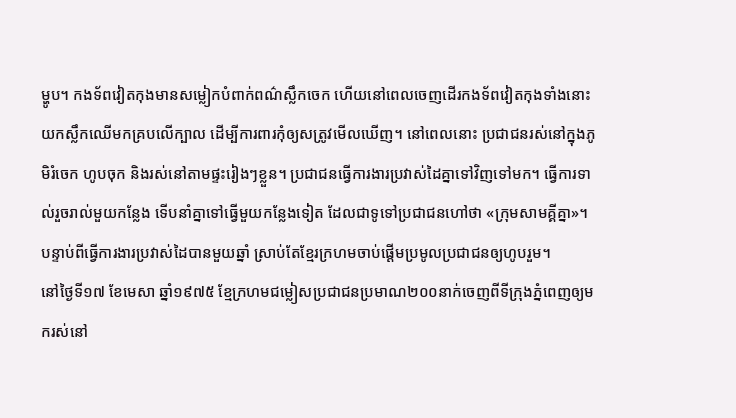ម្ហូប។ កងទ័ពវៀតកុងមានសម្លៀកបំពាក់ពណ៌ស្លឹកចេក ហើយនៅពេលចេញដើរកងទ័ពវៀតកុងទាំងនោះយកស្លឹកឈើមកគ្របលើក្បាល ដើម្បីការពារកុំឲ្យសត្រូវមើលឃើញ។ នៅពេលនោះ ប្រជាជនរស់នៅក្នុងភូមិរំចេក ហូបចុក និងរស់នៅតាមផ្ទះរៀងៗខ្លួន។ ប្រជាជនធ្វើការងារប្រវាស់ដៃគ្នាទៅវិញទៅមក។ ធ្វើការទាល់រួចរាល់មួយកន្លែង ទើបនាំគ្នាទៅធ្វើមួយកន្លែងទៀត ដែលជាទូទៅប្រជាជនហៅថា «ក្រុមសាមគ្គីគ្នា»។ បន្ទាប់ពីធ្វើការងារប្រវាស់ដៃបានមួយឆ្នាំ ស្រាប់តែខ្មែរក្រហមចាប់ផ្តើមប្រមូលប្រជាជនឲ្យហូបរួម។
នៅថ្ងៃទី១៧ ខែមេសា ឆ្នាំ១៩៧៥ ខ្មែក្រហមជម្លៀសប្រជាជនប្រមាណ២០០នាក់ចេញពីទីក្រុងភ្នំពេញឲ្យមករស់នៅ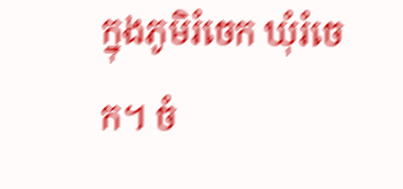ក្នុងភូមិរំចេក ឃុំរំចេក។ ចំ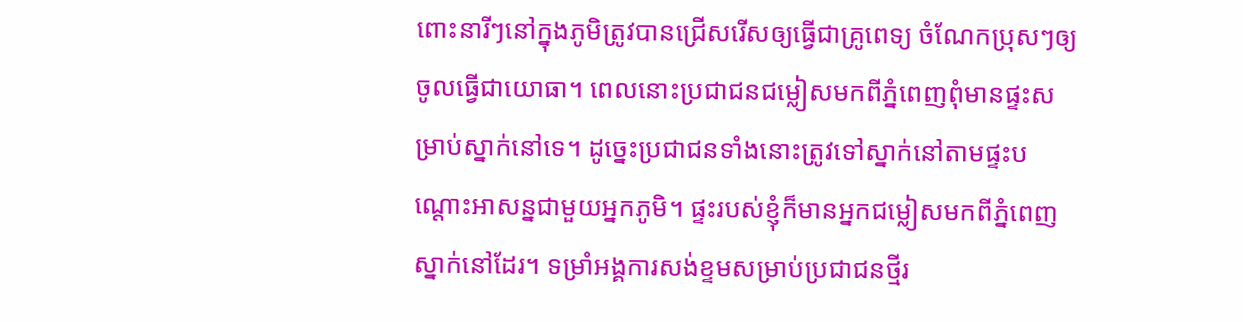ពោះនារីៗនៅក្នុងភូមិត្រូវបានជ្រើសរើសឲ្យធ្វើជាគ្រូពេទ្យ ចំណែកប្រុសៗឲ្យចូលធ្វើជាយោធា។ ពេលនោះប្រជាជនជម្លៀសមកពីភ្នំពេញពុំមានផ្ទះសម្រាប់ស្នាក់នៅទេ។ ដូច្នេះប្រជាជនទាំងនោះត្រូវទៅស្នាក់នៅតាមផ្ទះបណ្តោះអាសន្នជាមួយអ្នកភូមិ។ ផ្ទះរបស់ខ្ញុំក៏មានអ្នកជម្លៀសមកពីភ្នំពេញស្នាក់នៅដែរ។ ទម្រាំអង្គការសង់ខ្ទមសម្រាប់ប្រជាជនថ្មីរ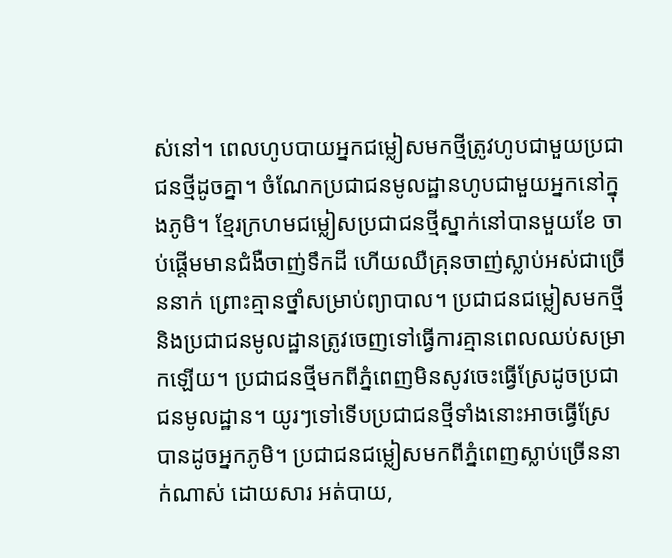ស់នៅ។ ពេលហូបបាយអ្នកជម្លៀសមកថ្មីត្រូវហូបជាមួយប្រជាជនថ្មីដូចគ្នា។ ចំណែកប្រជាជនមូលដ្ឋានហូបជាមួយអ្នកនៅក្នុងភូមិ។ ខ្មែរក្រហមជម្លៀសប្រជាជនថ្មីស្នាក់នៅបានមួយខែ ចាប់ផ្តើមមានជំងឺចាញ់ទឹកដី ហើយឈឺគ្រុនចាញ់ស្លាប់អស់ជាច្រើននាក់ ព្រោះគ្មានថ្នាំសម្រាប់ព្យាបាល។ ប្រជាជនជម្លៀសមកថ្មី និងប្រជាជនមូលដ្ឋានត្រូវចេញទៅធ្វើការគ្មានពេលឈប់សម្រាកឡើយ។ ប្រជាជនថ្មីមកពីភ្នំពេញមិនសូវចេះធ្វើស្រែដូចប្រជាជនមូលដ្ឋាន។ យូរៗទៅទើបប្រជាជនថ្មីទាំងនោះអាចធ្វើស្រែបានដូចអ្នកភូមិ។ ប្រជាជនជម្លៀសមកពីភ្នំពេញស្លាប់ច្រើននាក់ណាស់ ដោយសារ អត់បាយ,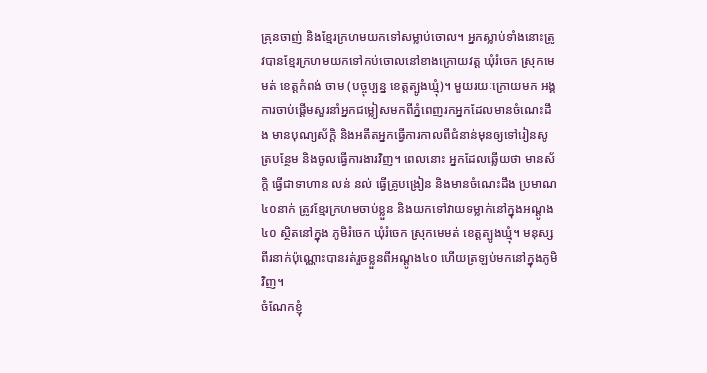គ្រុនចាញ់ និងខ្មែរក្រហមយកទៅសម្លាប់ចោល។ អ្នកស្លាប់ទាំងនោះត្រូវបានខ្មែរក្រហមយកទៅកប់ចោលនៅខាងក្រោយវត្ត ឃុំរំចេក ស្រុកមេមត់ ខេត្តកំពង់ ចាម (បច្ចុប្បន្ន ខេត្តត្បូងឃ្មុំ)។ មួយរយៈក្រោយមក អង្គការចាប់ផ្តើមសួរនាំអ្នកជម្លៀសមកពីភ្នំពេញរកអ្នកដែលមានចំណេះដឹង មានបុណ្យស័ក្តិ និងអតីតអ្នកធ្វើការកាលពីជំនាន់មុនឲ្យទៅរៀនសូត្របន្ថែម និងចូលធ្វើការងារវិញ។ ពេលនោះ អ្នកដែលឆ្លើយថា មានស័ក្តិ ធ្វើជាទាហាន លន់ នល់ ធ្វើគ្រូបង្រៀន និងមានចំណេះដឹង ប្រមាណ៤០នាក់ ត្រូវខ្មែរក្រហមចាប់ខ្លួន និងយកទៅវាយទម្លាក់នៅក្នុងអណ្តូង៤០ ស្ថិតនៅក្នុង ភូមិរំចេក ឃុំរំចេក ស្រុកមេមត់ ខេត្តត្បូងឃ្មុំ។ មនុស្សពីរនាក់ប៉ុណ្ណោះបានរត់រួចខ្លួនពីអណ្តូង៤០ ហើយត្រឡប់មកនៅក្នុងភូមិវិញ។
ចំណែកខ្ញុំ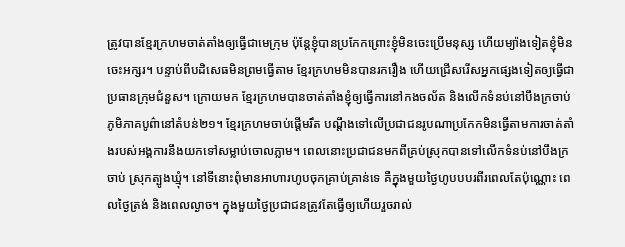ត្រូវបានខ្មែរក្រហមចាត់តាំងឲ្យធ្វើជាមេក្រុម ប៉ុន្តែខ្ញុំបានប្រកែកព្រោះខ្ញុំមិនចេះប្រើមនុស្ស ហើយម្យ៉ាងទៀតខ្ញុំមិនចេះអក្សរ។ បន្ទាប់ពីបដិសេធមិនព្រមធ្វើតាម ខ្មែរក្រហមមិនបានរករឿង ហើយជ្រើសរើសអ្នកផ្សេងទៀតឲ្យធ្វើជាប្រធានក្រុមជំនួស។ ក្រោយមក ខ្មែរក្រហមបានចាត់តាំងខ្ញុំឲ្យធ្វើការនៅកងចល័ត និងលើកទំនប់នៅបឹងក្រចាប់ ភូមិភាគបូព៌ានៅតំបន់២១។ ខ្មែរក្រហមចាប់ផ្តើមរឹត បណ្តឹងទៅលើប្រជាជនរូបណាប្រកែកមិនធ្វើតាមការចាត់តាំងរបស់អង្គការនឹងយកទៅសម្លាប់ចោលភ្លាម។ ពេលនោះប្រជាជនមកពីគ្រប់ស្រុកបានទៅលើកទំនប់នៅបឹងក្រចាប់ ស្រុកត្បូងឃ្មុំ។ នៅទីនោះពុំមានអាហារហូបចុកគ្រាប់គ្រាន់ទេ គឺក្នុងមួយថ្ងៃហូបបបរពីរពេលតែប៉ុណ្ណោះ ពេលថ្ងៃត្រង់ និងពេលល្ងាច។ ក្នុងមួយថ្ងៃប្រជាជនត្រូវតែធ្វើឲ្យហើយរួចរាល់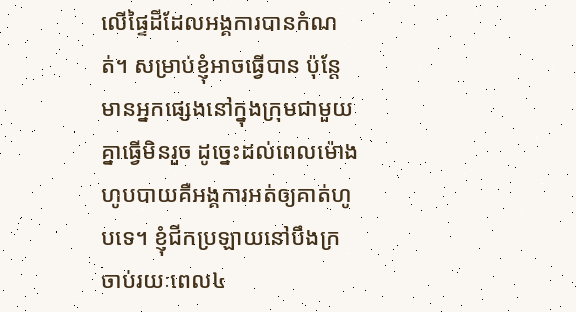លើផ្ទៃដីដែលអង្គការបានកំណត់។ សម្រាប់ខ្ញុំអាចធ្វើបាន ប៉ុន្តែមានអ្នកផ្សេងនៅក្នុងក្រុមជាមួយគ្នាធ្វើមិនរួច ដូច្នេះដល់ពេលម៉ោងហូបបាយគឺអង្គការអត់ឲ្យគាត់ហូបទេ។ ខ្ញុំជីកប្រឡាយនៅបឹងក្រចាប់រយៈពេល៤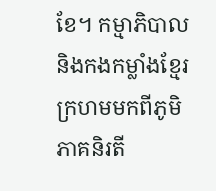ខែ។ កម្មាភិបាល និងកងកម្លាំងខ្មែរក្រហមមកពីភូមិភាគនិរតី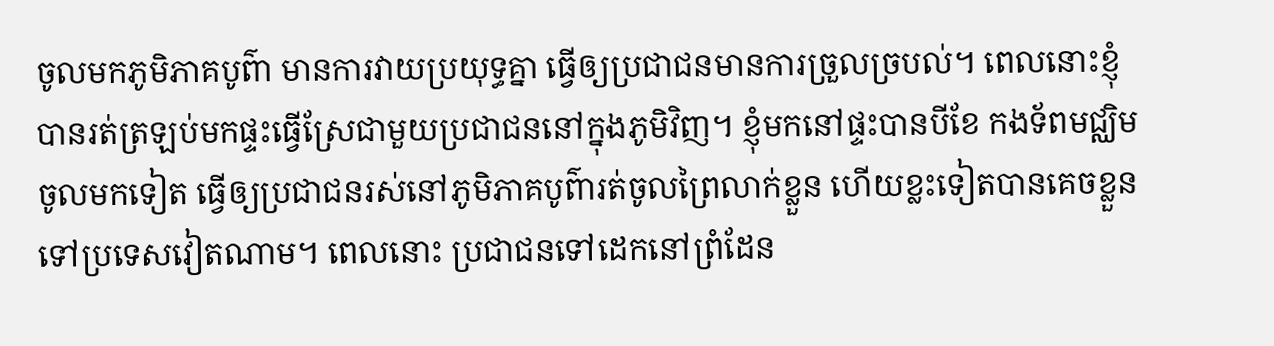ចូលមកភូមិភាគបូព៌ា មានការវាយប្រយុទ្ធគ្នា ធ្វើឲ្យប្រជាជនមានការច្រួលច្របល់។ ពេលនោះខ្ញុំបានរត់ត្រឡប់មកផ្ទះធ្វើស្រែជាមួយប្រជាជននៅក្នុងភូមិវិញ។ ខ្ញុំមកនៅផ្ទះបានបីខែ កងទ័ពមជ្ឈិមចូលមកទៀត ធ្វើឲ្យប្រជាជនរស់នៅភូមិភាគបូព៌ារត់ចូលព្រៃលាក់ខ្លួន ហើយខ្លះទៀតបានគេចខ្លួនទៅប្រទេសវៀតណាម។ ពេលនោះ ប្រជាជនទៅដេកនៅព្រំដែន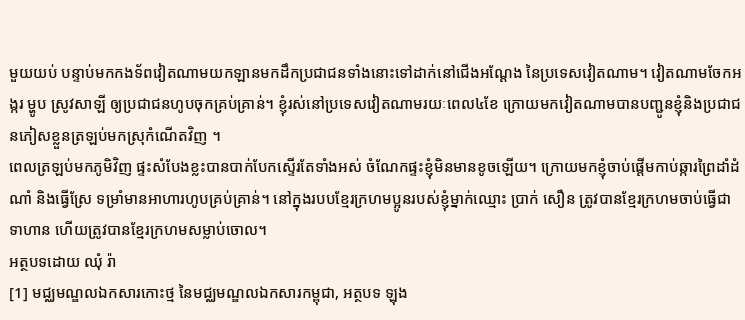មួយយប់ បន្ទាប់មកកងទ័ពវៀតណាមយកឡានមកដឹកប្រជាជនទាំងនោះទៅដាក់នៅជើងអណ្តែង នៃប្រទេសវៀតណាម។ វៀតណាមចែកអង្ករ ម្ហូប ស្រូវសាឡី ឲ្យប្រជាជនហូបចុកគ្រប់គ្រាន់។ ខ្ញុំរស់នៅប្រទេសវៀតណាមរយៈពេល៤ខែ ក្រោយមកវៀតណាមបានបញ្ជូនខ្ញុំនិងប្រជាជនភៀសខ្លួនត្រឡប់មកស្រុកំណើតវិញ ។
ពេលត្រឡប់មកភូមិវិញ ផ្ទះសំបែងខ្លះបានបាក់បែកស្ទើរតែទាំងអស់ ចំណែកផ្ទះខ្ញុំមិនមានខូចឡើយ។ ក្រោយមកខ្ញុំចាប់ផ្តើមកាប់ឆ្ការព្រៃដាំដំណាំ និងធ្វើស្រែ ទម្រាំមានអាហារហូបគ្រប់គ្រាន់។ នៅក្នុងរបបខ្មែរក្រហមប្អូនរបស់ខ្ញុំម្នាក់ឈ្មោះ ប្រាក់ សឿន ត្រូវបានខ្មែរក្រហមចាប់ធ្វើជាទាហាន ហើយត្រូវបានខ្មែរក្រហមសម្លាប់ចោល។
អត្ថបទដោយ ឈុំ រ៉ា
[1] មជ្ឈមណ្ឌលឯកសារកោះថ្ម នៃមជ្ឈមណ្ឌលឯកសារកម្ពុជា, អត្ថបទ ឡុង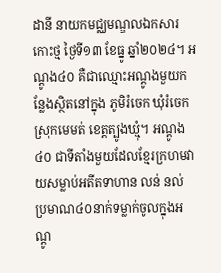ដានី នាយកមជ្ឈមណ្ឌលឯកសារកោះថ្ម ថ្ងៃទី១៣ ខែធ្នូ ឆ្នាំ២០២៤។ អណ្តូង៤០ គឺជាឈ្មោះអណ្តូងមួយកន្លែងស្ថិតនៅក្នុង ភូមិរំចេក ឃុំរំចេក ស្រុកមេមត់ ខេត្តត្បូងឃ្មុំ។ អណ្តូង៤០ ជាទីតាំងមួយដែលខ្មែរក្រហមវាយសម្លាប់អតីតទាហាន លន់ នល់ ប្រមាណ៤០នាក់ទម្លាក់ចូលក្នុងអណ្តូ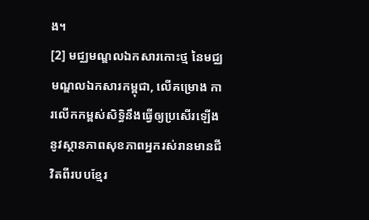ង។
[2] មជ្ឈមណ្ឌលឯកសារកោះថ្ម នៃមជ្ឈមណ្ឌលឯកសារកម្ពុជា, លើគម្រោង ការលើកកម្ពស់សិទ្ធិនឹងធ្វើឲ្យប្រសើរឡើងនូវស្ថានភាពសុខភាពអ្នករស់រានមានជីវិតពីរបបខ្មែរ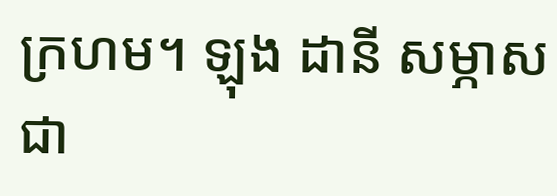ក្រហម។ ឡុង ដានី សម្ភាសជា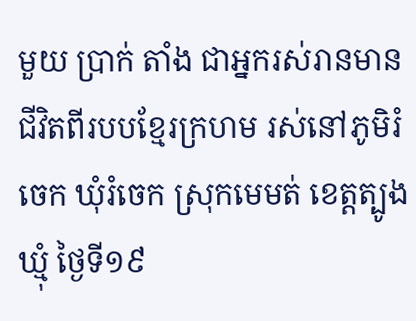មួយ ប្រាក់ តាំង ជាអ្នករស់រានមានជីវិតពីរបបខ្មែរក្រហម រស់នៅភូមិរំចេក ឃុំរំចេក ស្រុកមេមត់ ខេត្តត្បូងឃ្មុំ ថ្ងៃទី១៩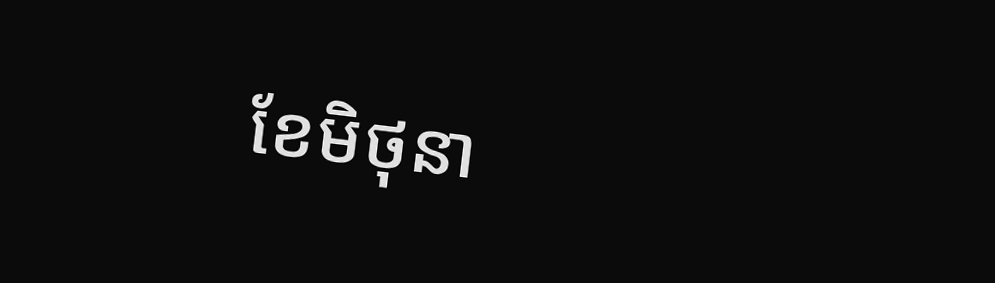ខែមិថុនា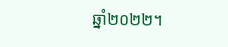ឆ្នាំ២០២២។